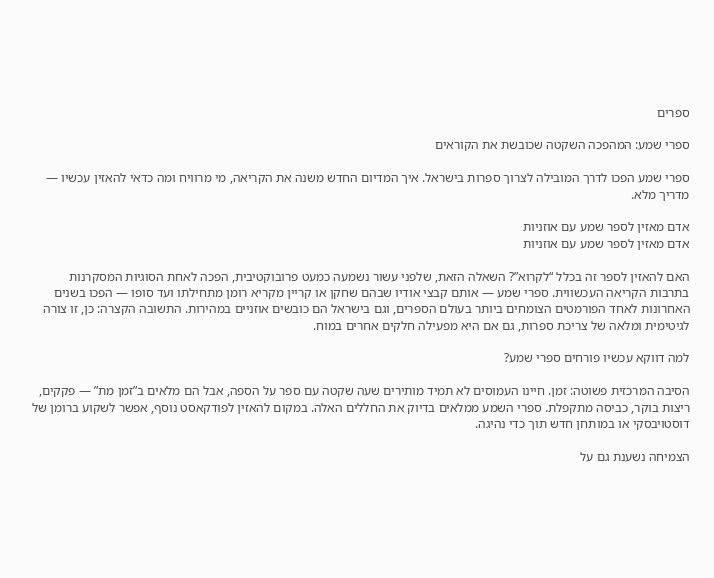ספרים

ספרי שמע: המהפכה השקטה שכובשת את הקוראים

ספרי שמע הפכו לדרך המובילה לצרוך ספרות בישראל. איך המדיום החדש משנה את הקריאה, מי מרוויח ומה כדאי להאזין עכשיו — מדריך מלא.

אדם מאזין לספר שמע עם אוזניות
אדם מאזין לספר שמע עם אוזניות

האם להאזין לספר זה בכלל “לקרוא”? השאלה הזאת, שלפני עשור נשמעה כמעט פרובוקטיבית, הפכה לאחת הסוגיות המסקרנות בתרבות הקריאה העכשווית. ספרי שמע — אותם קבצי אודיו שבהם שחקן או קריין מקריא רומן מתחילתו ועד סופו — הפכו בשנים האחרונות לאחד הפורמטים הצומחים ביותר בעולם הספרים, וגם בישראל הם כובשים אוזניים במהירות. התשובה הקצרה: כן, זו צורה לגיטימית ומלאה של צריכת ספרות, גם אם היא מפעילה חלקים אחרים במוח.

למה דווקא עכשיו פורחים ספרי שמע?

הסיבה המרכזית פשוטה: זמן. חיינו העמוסים לא תמיד מותירים שעה שקטה עם ספר על הספה, אבל הם מלאים ב”זמן מת” — פקקים, ריצות בוקר, כביסה מתקפלת. ספרי השמע ממלאים בדיוק את החללים האלה. במקום להאזין לפודקאסט נוסף, אפשר לשקוע ברומן של דוסטויבסקי או במותחן חדש תוך כדי נהיגה.

הצמיחה נשענת גם על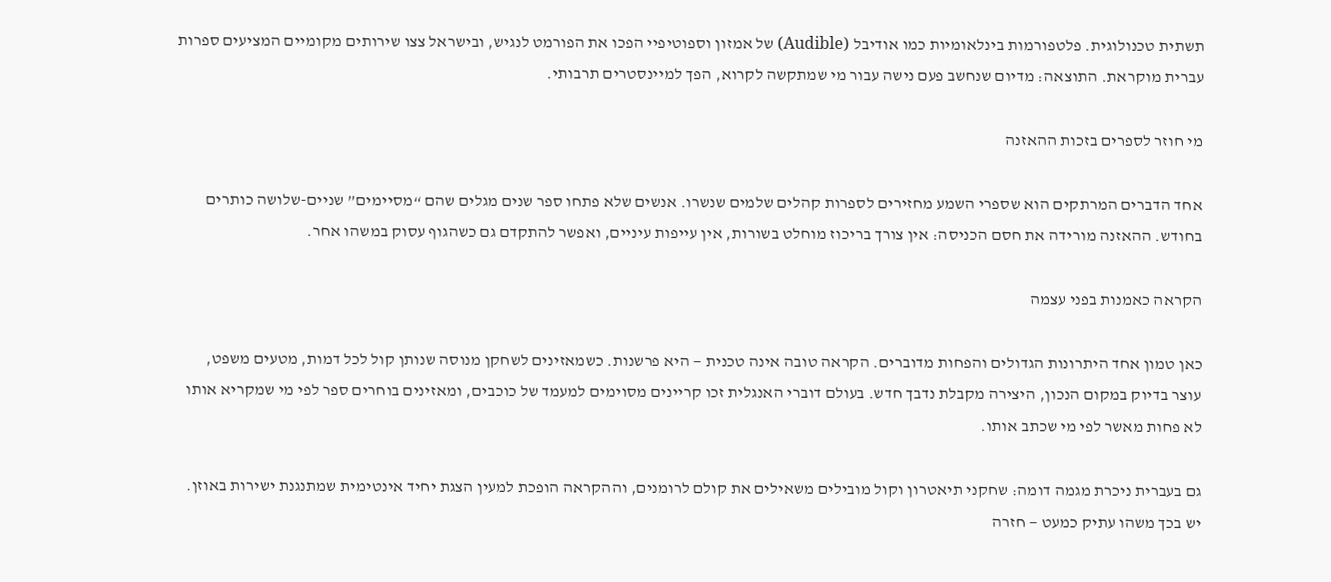תשתית טכנולוגית. פלטפורמות בינלאומיות כמו אודיבל (Audible) של אמזון וספוטיפיי הפכו את הפורמט לנגיש, ובישראל צצו שירותים מקומיים המציעים ספרות עברית מוקראת. התוצאה: מדיום שנחשב פעם נישה עבור מי שמתקשה לקרוא, הפך למיינסטרים תרבותי.

מי חוזר לספרים בזכות ההאזנה

אחד הדברים המרתקים הוא שספרי השמע מחזירים לספרות קהלים שלמים שנשרו. אנשים שלא פתחו ספר שנים מגלים שהם “מסיימים” שניים-שלושה כותרים בחודש. ההאזנה מורידה את חסם הכניסה: אין צורך בריכוז מוחלט בשורות, אין עייפות עיניים, ואפשר להתקדם גם כשהגוף עסוק במשהו אחר.

הקראה כאמנות בפני עצמה

כאן טמון אחד היתרונות הגדולים והפחות מדוברים. הקראה טובה אינה טכנית — היא פרשנות. כשמאזינים לשחקן מנוסה שנותן קול לכל דמות, מטעים משפט, עוצר בדיוק במקום הנכון, היצירה מקבלת נדבך חדש. בעולם דוברי האנגלית זכו קריינים מסוימים למעמד של כוכבים, ומאזינים בוחרים ספר לפי מי שמקריא אותו לא פחות מאשר לפי מי שכתב אותו.

גם בעברית ניכרת מגמה דומה: שחקני תיאטרון וקול מובילים משאילים את קולם לרומנים, וההקראה הופכת למעין הצגת יחיד אינטימית שמתנגנת ישירות באוזן. יש בכך משהו עתיק כמעט — חזרה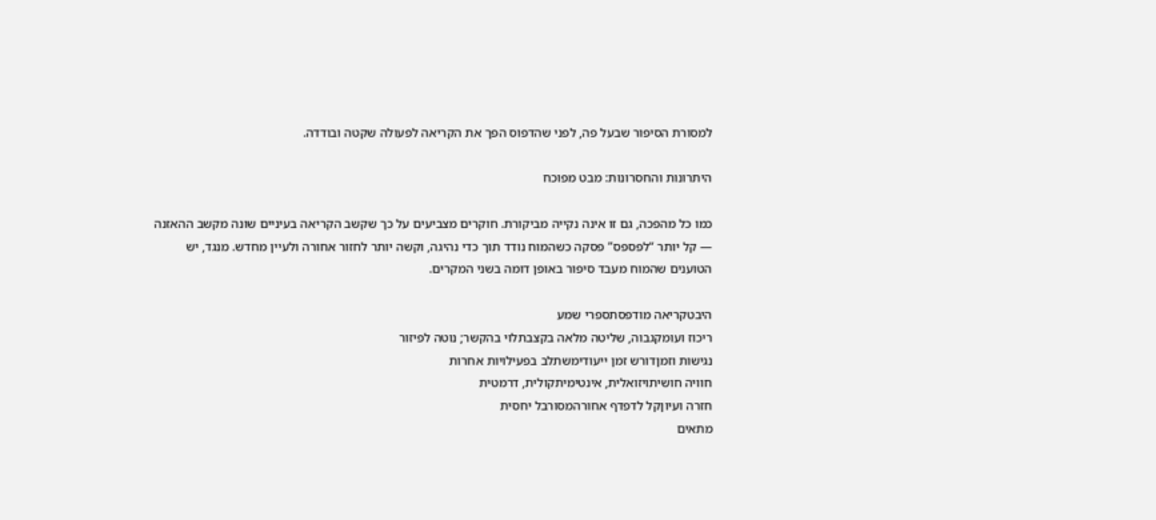למסורת הסיפור שבעל פה, לפני שהדפוס הפך את הקריאה לפעולה שקטה ובודדה.

היתרונות והחסרונות: מבט מפוכח

כמו כל מהפכה, גם זו אינה נקייה מביקורת. חוקרים מצביעים על כך שקשב הקריאה בעיניים שונה מקשב ההאזנה — קל יותר “לפספס” פסקה כשהמוח נודד תוך כדי נהיגה, וקשה יותר לחזור אחורה ולעיין מחדש. מנגד, יש הטוענים שהמוח מעבד סיפור באופן דומה בשני המקרים.

היבטקריאה מודפסתספרי שמע
ריכוז ועומקגבוה, שליטה מלאה בקצבתלוי בהקשר; נוטה לפיזור
נגישות וזמןדורש זמן ייעודימשתלב בפעילויות אחרות
חוויה חושיתויזואלית, אינטימיתקולית, דרמטית
חזרה ועיוןקל לדפדף אחורהמסורבל יחסית
מתאים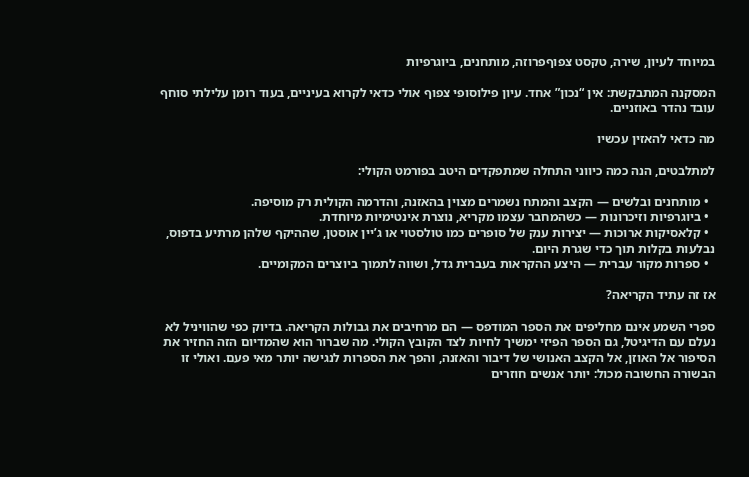במיוחד לעיון, שירה, טקסט צפוףפרוזה, מותחנים, ביוגרפיות

המסקנה המתבקשת: אין “נכון” אחד. עיון פילוסופי צפוף אולי כדאי לקרוא בעיניים, בעוד רומן עלילתי סוחף עובד נהדר באוזניים.

מה כדאי להאזין עכשיו

למתלבטים, הנה כמה כיווני התחלה שמתפקדים היטב בפורמט הקולי:

  • מותחנים ובלשים — הקצב והמתח נשמרים מצוין בהאזנה, והדרמה הקולית רק מוסיפה.
  • ביוגרפיות וזיכרונות — כשהמחבר עצמו מקריא, נוצרת אינטימיות מיוחדת.
  • קלאסיקות ארוכות — יצירות ענק של סופרים כמו טולסטוי או ג’יין אוסטן, שההיקף שלהן מרתיע בדפוס, נבלעות בקלות תוך כדי שגרת היום.
  • ספרות מקור עברית — היצע ההקראות בעברית גדל, ושווה לתמוך ביוצרים המקומיים.

אז זה עתיד הקריאה?

ספרי השמע אינם מחליפים את הספר המודפס — הם מרחיבים את גבולות הקריאה. בדיוק כפי שהוויניל לא נעלם עם הדיגיטל, גם הספר הפיזי ימשיך לחיות לצד הקובץ הקולי. מה שברור הוא שהמדיום הזה החזיר את הסיפור אל האוזן, אל הקצב האנושי של דיבור והאזנה, והפך את הספרות לנגישה יותר מאי פעם. ואולי זו הבשורה החשובה מכול: יותר אנשים חוזרים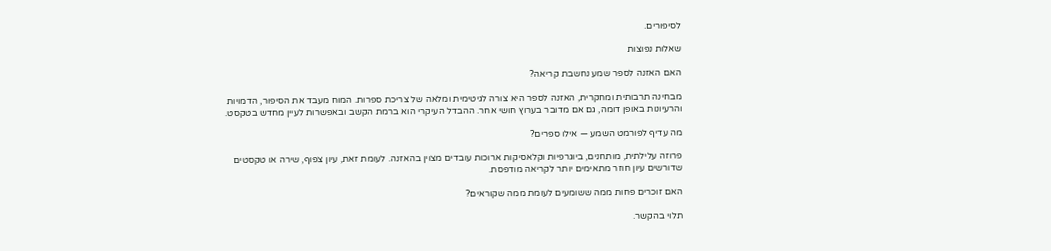לסיפורים.

שאלות נפוצות

האם האזנה לספר שמע נחשבת קריאה?

מבחינה תרבותית ומחקרית, האזנה לספר היא צורה לגיטימית ומלאה של צריכת ספרות. המוח מעבד את הסיפור, הדמויות והרעיונות באופן דומה, גם אם מדובר בערוץ חושי אחר. ההבדל העיקרי הוא ברמת הקשב ובאפשרות לעיין מחדש בטקסט.

מה עדיף לפורמט השמע — אילו ספרים?

פרוזה עלילתית, מותחנים, ביוגרפיות וקלאסיקות ארוכות עובדים מצוין בהאזנה. לעומת זאת, עיון צפוף, שירה או טקסטים שדורשים עיון חוזר מתאימים יותר לקריאה מודפסת.

האם זוכרים פחות ממה ששומעים לעומת ממה שקוראים?

תלוי בהקשר.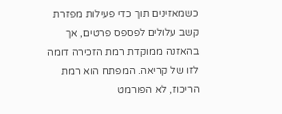כשמאזינים תוך כדי פעילות מפזרת קשב עלולים לפספס פרטים, אך בהאזנה ממוקדת רמת הזכירה דומה לזו של קריאה. המפתח הוא רמת הריכוז, לא הפורמט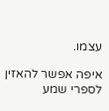עצמו.

איפה אפשר להאזין לספרי שמע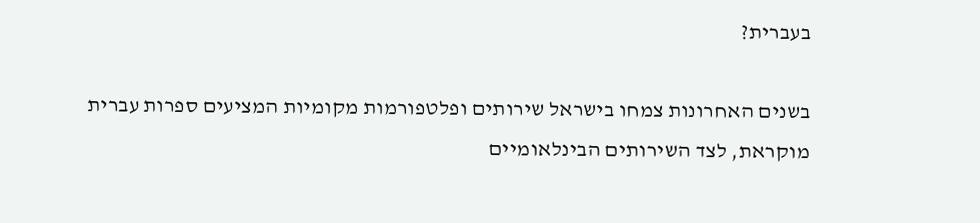בעברית?

בשנים האחרונות צמחו בישראל שירותים ופלטפורמות מקומיות המציעים ספרות עברית מוקראת, לצד השירותים הבינלאומיים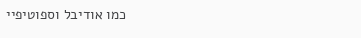כמו אודיבל וספוטיפיי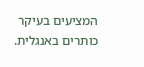המציעים בעיקר כותרים באנגלית.